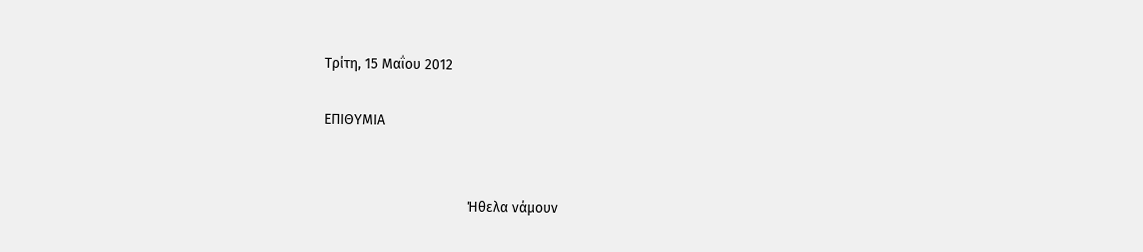Τρίτη, 15 Μαΐου 2012

ΕΠΙΘΥΜΙΑ


                                    Ήθελα νάμουν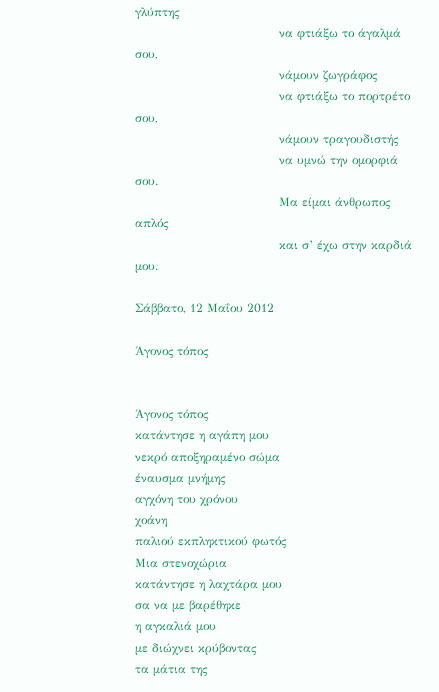γλύπτης
                                    να φτιάξω το άγαλμά σου,
                                    νάμουν ζωγράφος
                                    να φτιάξω το πορτρέτο σου,
                                    νάμουν τραγουδιστής
                                    να υμνώ την ομορφιά σου.
                                    Μα είμαι άνθρωπος απλός
                                    και σ’ έχω στην καρδιά μου.

Σάββατο, 12 Μαΐου 2012

Άγονος τόπος


Άγονος τόπος
κατάντησε η αγάπη μου
νεκρό αποξηραμένο σώμα
έναυσμα μνήμης
αγχόνη του χρόνου
χοάνη
παλιού εκπληκτικού φωτός
Μια στενοχώρια
κατάντησε η λαχτάρα μου
σα να με βαρέθηκε
η αγκαλιά μου
με διώχνει κρύβοντας
τα μάτια της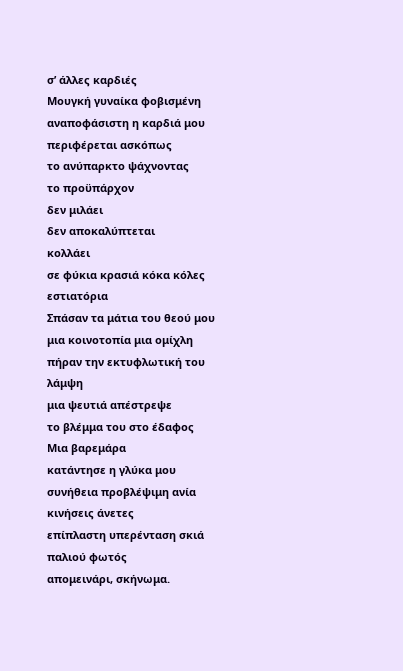σ’ άλλες καρδιές
Μουγκή γυναίκα φοβισμένη
αναποφάσιστη η καρδιά μου
περιφέρεται ασκόπως
το ανύπαρκτο ψάχνοντας
το προϋπάρχον
δεν μιλάει
δεν αποκαλύπτεται
κολλάει
σε φύκια κρασιά κόκα κόλες
εστιατόρια
Σπάσαν τα μάτια του θεού μου
μια κοινοτοπία μια ομίχλη
πήραν την εκτυφλωτική του
λάμψη
μια ψευτιά απέστρεψε
το βλέμμα του στο έδαφος
Μια βαρεμάρα
κατάντησε η γλύκα μου
συνήθεια προβλέψιμη ανία
κινήσεις άνετες
επίπλαστη υπερένταση σκιά
παλιού φωτός
απομεινάρι, σκήνωμα.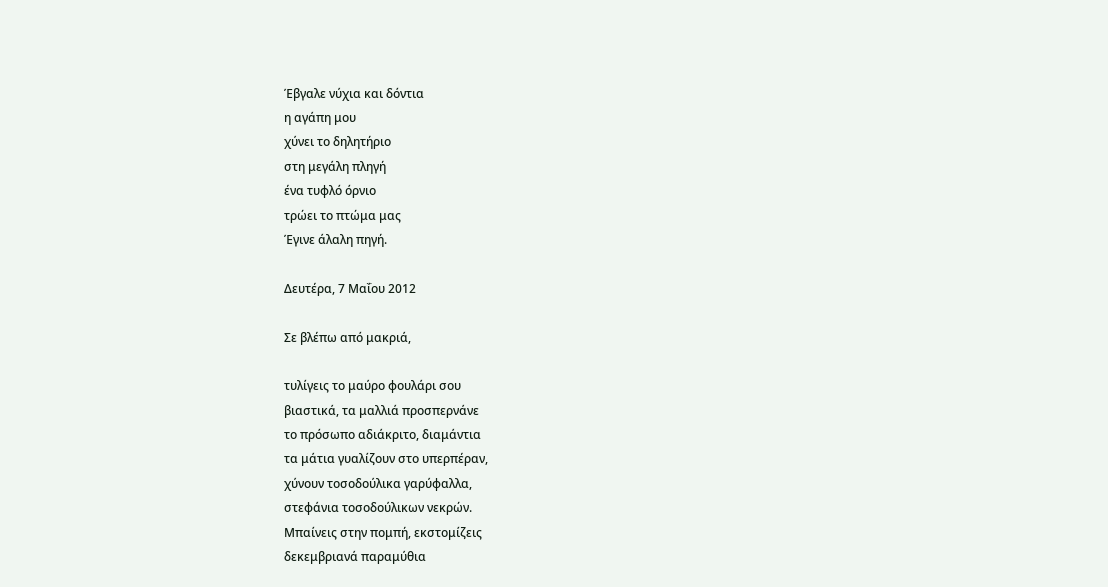Έβγαλε νύχια και δόντια
η αγάπη μου
χύνει το δηλητήριο
στη μεγάλη πληγή
ένα τυφλό όρνιο
τρώει το πτώμα μας
Έγινε άλαλη πηγή.

Δευτέρα, 7 Μαΐου 2012

Σε βλέπω από μακριά,

τυλίγεις το μαύρο φουλάρι σου
βιαστικά, τα μαλλιά προσπερνάνε
το πρόσωπο αδιάκριτο, διαμάντια
τα μάτια γυαλίζουν στο υπερπέραν,
χύνουν τοσοδούλικα γαρύφαλλα,
στεφάνια τοσοδούλικων νεκρών.
Μπαίνεις στην πομπή, εκστομίζεις
δεκεμβριανά παραμύθια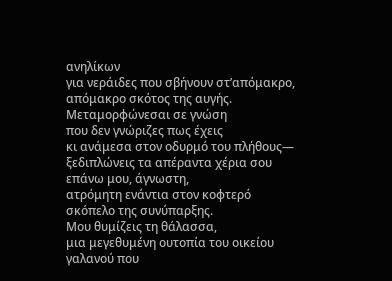ανηλίκων
για νεράιδες που σβήνουν στ’απόμακρο,
απόμακρο σκότος της αυγής.
Μεταμορφώνεσαι σε γνώση
που δεν γνώριζες πως έχεις
κι ανάμεσα στον οδυρμό του πλήθους—
ξεδιπλώνεις τα απέραντα χέρια σου
επάνω μου, άγνωστη,
ατρόμητη ενάντια στον κοφτερό
σκόπελο της συνύπαρξης.
Μου θυμίζεις τη θάλασσα,
μια μεγεθυμένη ουτοπία του οικείου
γαλανού που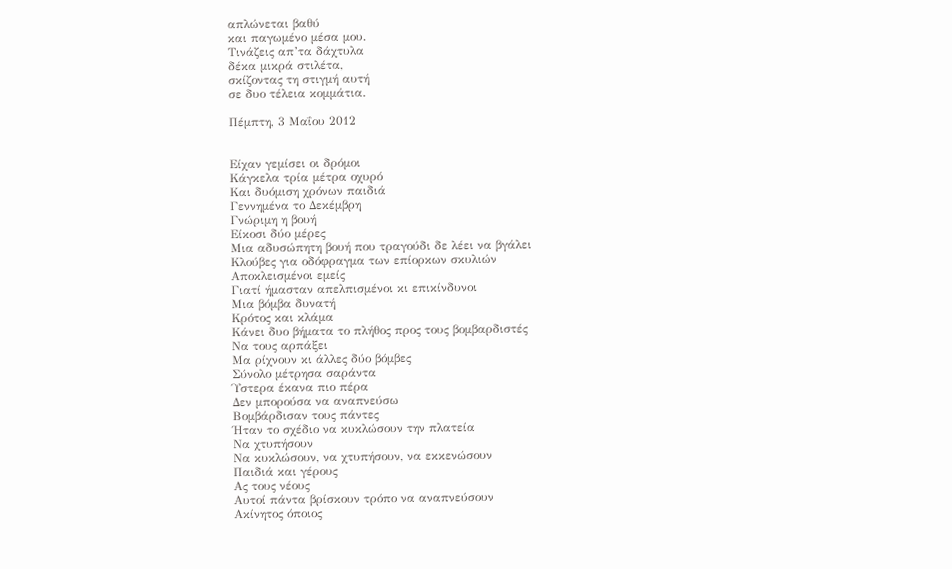απλώνεται βαθύ
και παγωμένο μέσα μου.
Τινάζεις απ’τα δάχτυλα
δέκα μικρά στιλέτα,
σκίζοντας τη στιγμή αυτή
σε δυο τέλεια κομμάτια.

Πέμπτη, 3 Μαΐου 2012


Είχαν γεμίσει οι δρόμοι
Κάγκελα τρία μέτρα οχυρό
Και δυόμιση χρόνων παιδιά
Γεννημένα το Δεκέμβρη
Γνώριμη η βουή
Είκοσι δύο μέρες
Μια αδυσώπητη βουή που τραγούδι δε λέει να βγάλει
Κλούβες για οδόφραγμα των επίορκων σκυλιών
Αποκλεισμένοι εμείς
Γιατί ήμασταν απελπισμένοι κι επικίνδυνοι
Μια βόμβα δυνατή
Κρότος και κλάμα
Κάνει δυο βήματα το πλήθος προς τους βομβαρδιστές
Να τους αρπάξει
Μα ρίχνουν κι άλλες δύο βόμβες
Σύνολο μέτρησα σαράντα
Ύστερα έκανα πιο πέρα
Δεν μπορούσα να αναπνεύσω
Βομβάρδισαν τους πάντες
Ήταν το σχέδιο να κυκλώσουν την πλατεία
Να χτυπήσουν
Να κυκλώσουν, να χτυπήσουν, να εκκενώσουν
Παιδιά και γέρους
Ας τους νέους
Αυτοί πάντα βρίσκουν τρόπο να αναπνεύσουν
Ακίνητος όποιος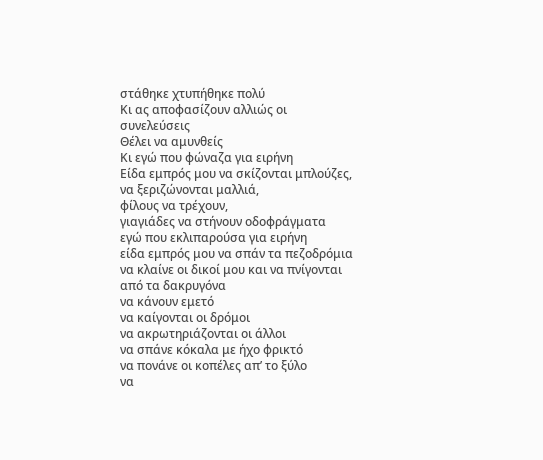στάθηκε χτυπήθηκε πολύ
Κι ας αποφασίζουν αλλιώς οι συνελεύσεις
Θέλει να αμυνθείς
Κι εγώ που φώναζα για ειρήνη
Είδα εμπρός μου να σκίζονται μπλούζες,
να ξεριζώνονται μαλλιά,
φίλους να τρέχουν,
γιαγιάδες να στήνουν οδοφράγματα
εγώ που εκλιπαρούσα για ειρήνη
είδα εμπρός μου να σπάν τα πεζοδρόμια
να κλαίνε οι δικοί μου και να πνίγονται από τα δακρυγόνα
να κάνουν εμετό
να καίγονται οι δρόμοι
να ακρωτηριάζονται οι άλλοι
να σπάνε κόκαλα με ήχο φρικτό
να πονάνε οι κοπέλες απ’ το ξύλο
να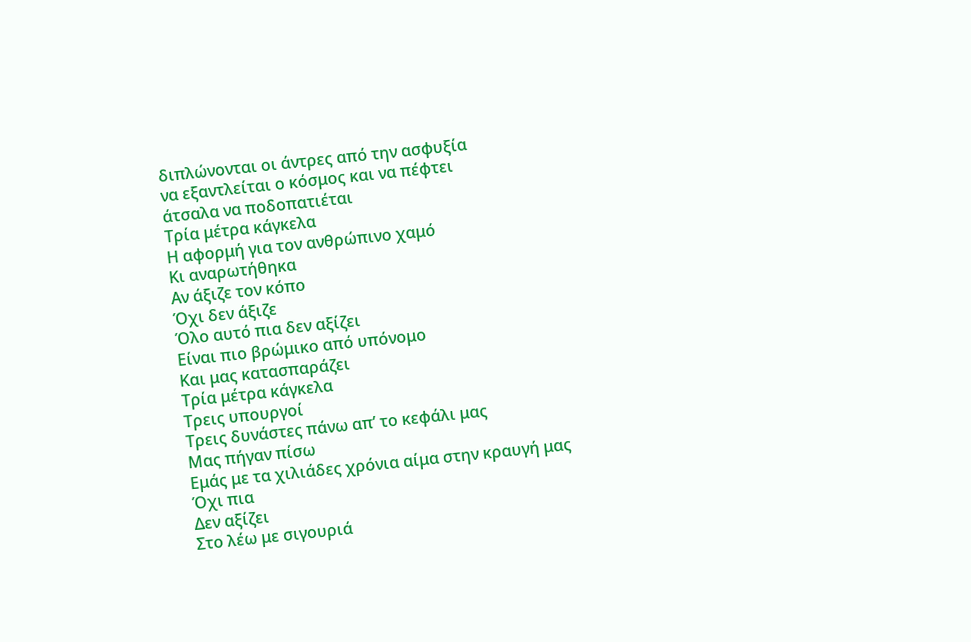διπλώνονται οι άντρες από την ασφυξία
να εξαντλείται ο κόσμος και να πέφτει
άτσαλα να ποδοπατιέται
Τρία μέτρα κάγκελα
Η αφορμή για τον ανθρώπινο χαμό
Κι αναρωτήθηκα
Αν άξιζε τον κόπο
Όχι δεν άξιζε
Όλο αυτό πια δεν αξίζει
Είναι πιο βρώμικο από υπόνομο
Και μας κατασπαράζει
Τρία μέτρα κάγκελα
Τρεις υπουργοί
Τρεις δυνάστες πάνω απ’ το κεφάλι μας
Μας πήγαν πίσω
Εμάς με τα χιλιάδες χρόνια αίμα στην κραυγή μας
Όχι πια
Δεν αξίζει
Στο λέω με σιγουριά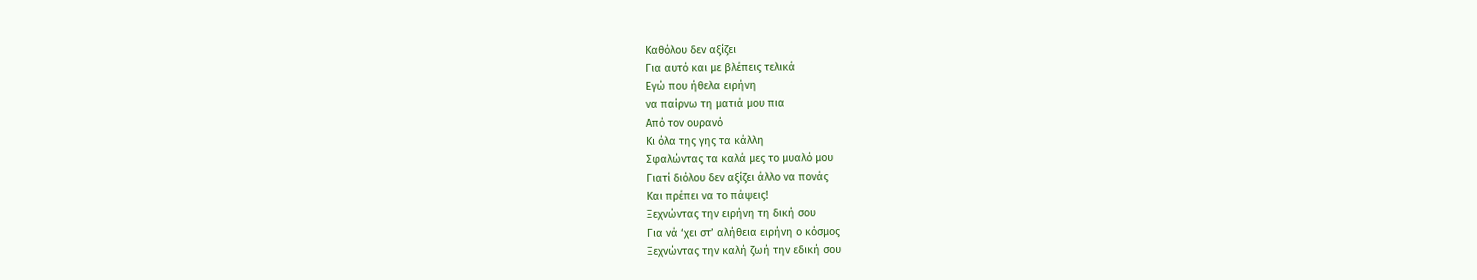Καθόλου δεν αξίζει
Για αυτό και με βλέπεις τελικά
Εγώ που ήθελα ειρήνη
να παίρνω τη ματιά μου πια
Από τον ουρανό
Κι όλα της γης τα κάλλη
Σφαλώντας τα καλά μες το μυαλό μου
Γιατί διόλου δεν αξίζει άλλο να πονάς
Και πρέπει να το πάψεις!
Ξεχνώντας την ειρήνη τη δική σου
Για νά ‘χει στ’ αλήθεια ειρήνη ο κόσμος
Ξεχνώντας την καλή ζωή την εδική σου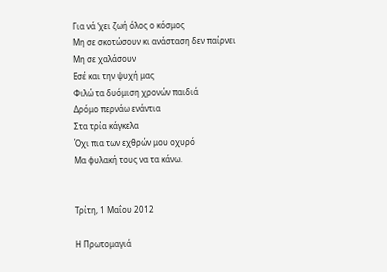Για νά ‘χει ζωή όλος ο κόσμος
Μη σε σκοτώσουν κι ανάσταση δεν παίρνει
Μη σε χαλάσουν
Εσέ και την ψυχή μας
Φιλώ τα δυόμιση χρονών παιδιά
Δρόμο περνάω ενάντια
Στα τρία κάγκελα
Όχι πια των εχθρών μου οχυρό
Μα φυλακή τους να τα κάνω.


Τρίτη, 1 Μαΐου 2012

Η Πρωτομαγιά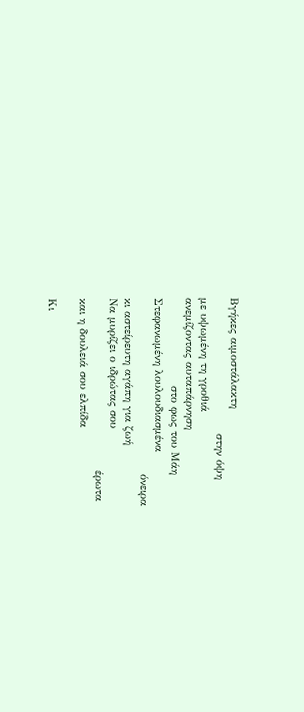Βγήκες αιμοστάλακτη
                                  στην όψη
με υψωμένη τη γροθιά
ανεμίζοντας αυταπάρνηση
                      στο φως του Μάη
Στεφανωμένη λουλουδιασμένα
                                            όνειρα
κι αστείρευτη αγάπη για ζωή
Να μυρίζει ο ιδρώτας σου
                                           έρωτα
και η δουλειά σου ελπίδα

Κι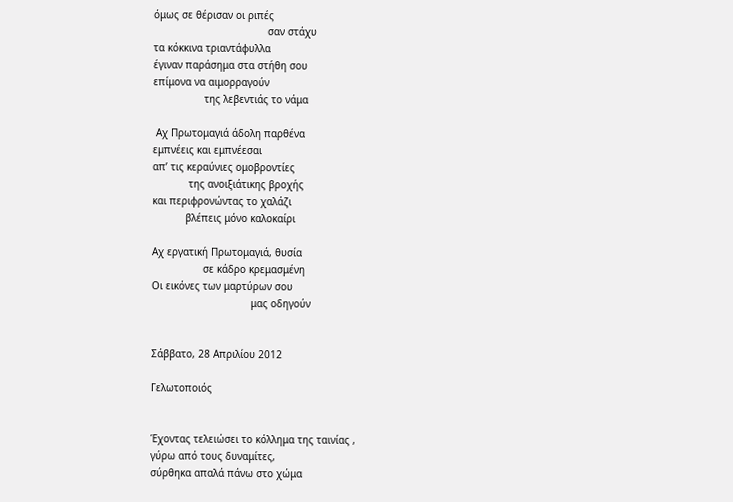όμως σε θέρισαν οι ριπές
                                      σαν στάχυ
τα κόκκινα τριαντάφυλλα
έγιναν παράσημα στα στήθη σου
επίμονα να αιμορραγούν
                 της λεβεντιάς το νάμα

 Αχ Πρωτομαγιά άδολη παρθένα
εμπνέεις και εμπνέεσαι
απ’ τις κεραύνιες ομοβροντίες
            της ανοιξιάτικης βροχής
και περιφρονώντας το χαλάζι
           βλέπεις μόνο καλοκαίρι

Αχ εργατική Πρωτομαγιά, θυσία
                 σε κάδρο κρεμασμένη
Οι εικόνες των μαρτύρων σου
                                 μας οδηγούν


Σάββατο, 28 Απριλίου 2012

Γελωτοποιός


Έχοντας τελειώσει το κόλλημα της ταινίας ,
γύρω από τους δυναμίτες,
σύρθηκα απαλά πάνω στο χώμα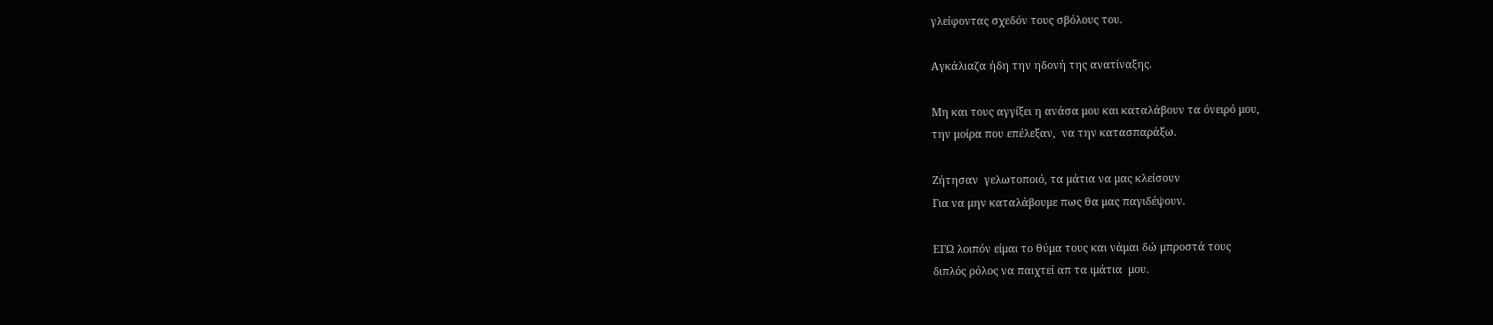γλείφοντας σχεδόν τους σβόλους του.

Αγκάλιαζα ήδη την ηδονή της ανατίναξης.

Μη και τους αγγίξει η ανάσα μου και καταλάβουν τα όνειρό μου,
την μοίρα που επέλεξαν,  να την κατασπαράξω.

Ζήτησαν  γελωτοποιό, τα μάτια να μας κλείσουν
Για να μην καταλάβουμε πως θα μας παγιδέψουν.

ΕΓΩ λοιπόν είμαι το θύμα τους και νάμαι δώ μπροστά τους
διπλός ρόλος να παιχτεί απ τα ιμάτια  μου.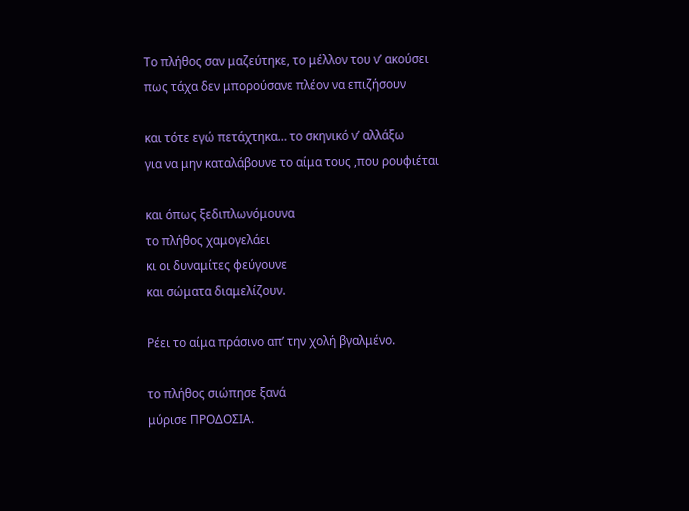Το πλήθος σαν μαζεύτηκε, το μέλλον του ν’ ακούσει
πως τάχα δεν μπορούσανε πλέον να επιζήσουν

και τότε εγώ πετάχτηκα… το σκηνικό ν’ αλλάξω
για να μην καταλάβουνε το αίμα τους ,που ρουφιέται

και όπως ξεδιπλωνόμουνα
το πλήθος χαμογελάει
κι οι δυναμίτες φεύγουνε
και σώματα διαμελίζουν.

Ρέει το αίμα πράσινο απ’ την χολή βγαλμένο.

το πλήθος σιώπησε ξανά
μύρισε ΠΡΟΔΟΣΙΑ.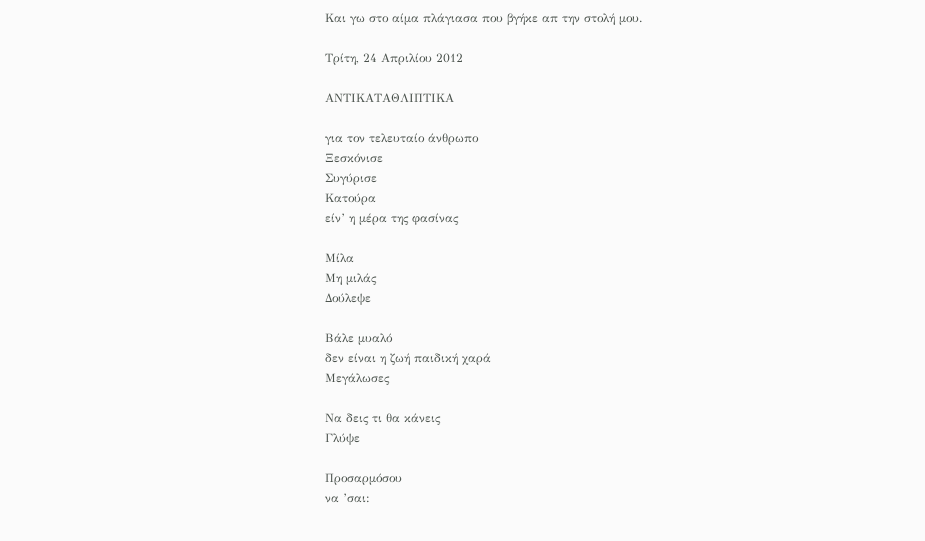Και γω στο αίμα πλάγιασα που βγήκε απ την στολή μου.

Τρίτη, 24 Απριλίου 2012

ΑΝΤΙΚΑΤΑΘΛΙΠΤΙΚΑ

για τον τελευταίο άνθρωπο
Ξεσκόνισε
Συγύρισε
Κατούρα
είν’ η μέρα της φασίνας

Μίλα
Μη μιλάς
Δούλεψε

Βάλε μυαλό
δεν είναι η ζωή παιδική χαρά
Μεγάλωσες

Να δεις τι θα κάνεις
Γλύψε

Προσαρμόσου
να ’σαι: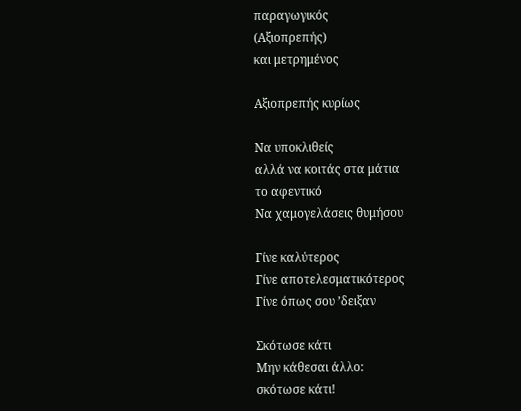παραγωγικός
(Αξιοπρεπής)
και μετρημένος

Αξιοπρεπής κυρίως

Να υποκλιθείς
αλλά να κοιτάς στα μάτια
το αφεντικό
Να χαμογελάσεις θυμήσου

Γίνε καλύτερος
Γίνε αποτελεσματικότερος
Γίνε όπως σου ’δειξαν

Σκότωσε κάτι
Μην κάθεσαι άλλο:
σκότωσε κάτι!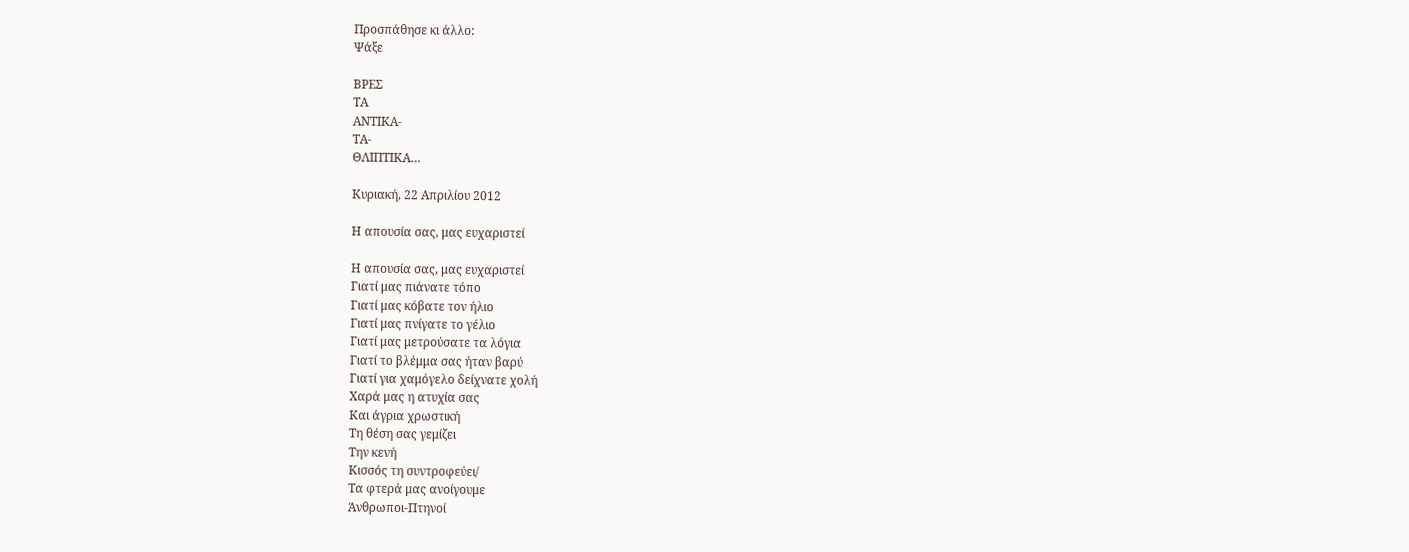Προσπάθησε κι άλλο:
Ψάξε

ΒΡΕΣ
ΤΑ
ΑΝΤΙΚΑ-
ΤΑ-
ΘΛΙΠΤΙΚΑ…

Κυριακή, 22 Απριλίου 2012

Η απουσία σας, μας ευχαριστεί

Η απουσία σας, μας ευχαριστεί
Γιατί μας πιάνατε τόπο
Γιατί μας κόβατε τον ήλιο
Γιατί μας πνίγατε το γέλιο
Γιατί μας μετρούσατε τα λόγια
Γιατί το βλέμμα σας ήταν βαρύ
Γιατί για χαμόγελο δείχνατε χολή
Χαρά μας η ατυχία σας
Και άγρια χρωστική
Τη θέση σας γεμίζει
Την κενή
Κισσός τη συντροφεύει/
Τα φτερά μας ανοίγουμε
Άνθρωποι-Πτηνοί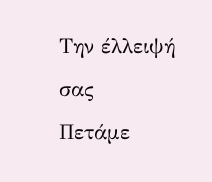Την έλλειψή σας
Πετάμε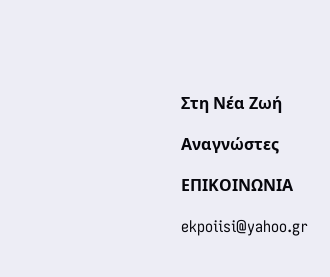Στη Νέα Ζωή

Αναγνώστες

ΕΠΙΚΟΙΝΩΝΙΑ

ekpoiisi@yahoo.gr